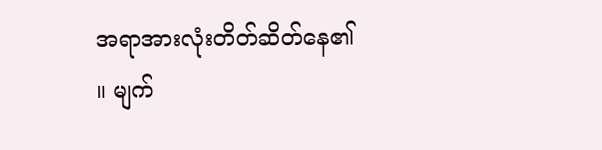အရာအားလုံးတိတ်ဆိတ်နေ၏ ။ မျက်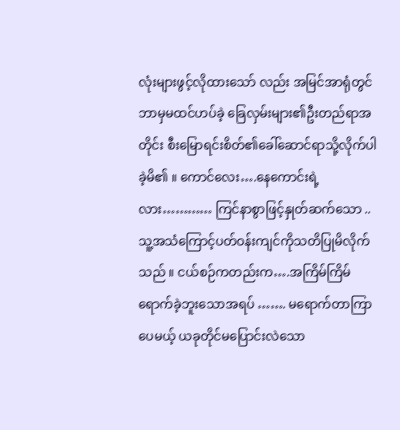လုံးများဖွင့်လိုထားသော် လည်း အမြင်အာရုံတွင် ဘာမှမထင်ဟပ်ခဲ့ ခြေလှမ်းများ၏ဦးတည်ရာအတိုင်း စီးမြောရင်းစိတ်၏ခေါ်ဆောင်ရာသို့လိုက်ပါခဲ့မိ၏ ။ ကောင်လေး….နေကောင်းရဲ့လား………… ကြင်နာစွာဖြင့်နှုတ်ဆက်သော ..သူ့အသံကြောင့်ပတ်ဝန်းကျင်ကိုသတိပြုမိလိုက်သည် ။ ငယ်စဉ်ကတည်းက….အကြိမ်ကြိမ် ရောက်ခဲ့ဘူးသောအရပ် ……. မရောက်တာကြာပေမယ့် ယခုတိုင်မပြောင်းလဲသော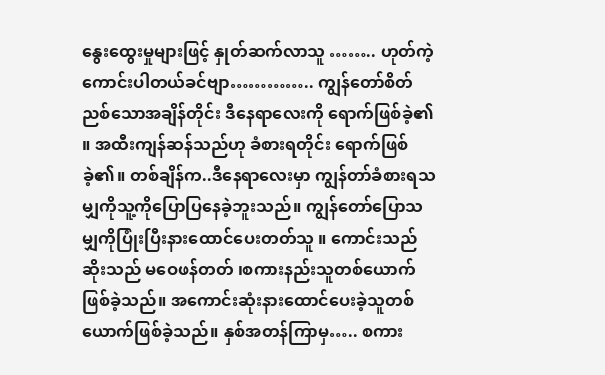နွေးထွေးမှုများဖြင့် နှုတ်ဆက်လာသူ …….. ဟုတ်ကဲ့ ကောင်းပါတယ်ခင်ဗျာ………….. ကျွန်တော်စိတ်ညစ်သောအချိန်တိုင်း ဒီနေရာလေးကို ရောက်ဖြစ်ခဲ့၏ ။ အထီးကျန်ဆန်သည်ဟု ခံစားရတိုင်း ရောက်ဖြစ်ခဲ့၏။ တစ်ချိန်က..ဒီနေရာလေးမှာ ကျွန်တာ်ခံစားရသမျှကိုသူ့ကိုပြောပြနေခဲ့ဘူးသည်။ ကျွန်တော်ပြောသမျှကိုပြုံးပြီးနားထောင်ပေးတတ်သူ ။ ကောင်းသည်ဆိုးသည် မဝေဖန်တတ် ၊စကားနည်းသူတစ်ယောက်ဖြစ်ခဲ့သည်။ အကောင်းဆုံးနားထောင်ပေးခဲ့သူတစ်ယောက်ဖြစ်ခဲ့သည်။ နှစ်အတန်ကြာမှ….. စကား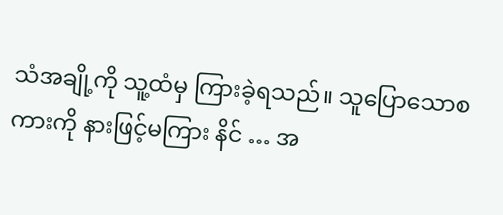သံအချို့ကို သူ့ထံမှ ကြားခဲ့ရသည်။ သူပြောသောစကားကို နားဖြင့်မကြား နိင် … အ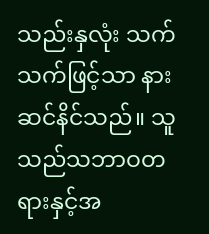သည်းနှလုံး သက်သက်ဖြင့်သာ နားဆင်နိင်သည်။ သူသည်သဘာဝတရားနှင့်အ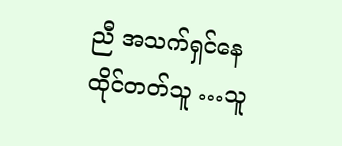ညီ အသက်ရှင်နေထိုင်တတ်သူ …သူ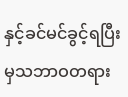နှင့်ခင်မင်ခွင့်ရပြီးမှသဘာဝတရား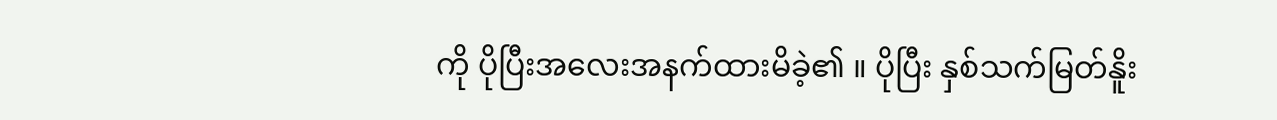ကို ပိုပြီးအလေးအနက်ထားမိခဲ့၏ ။ ပိုပြီး နှစ်သက်မြတ်နိူး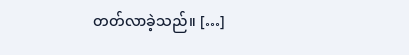တတ်လာခဲ့သည်။ […]